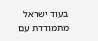בעוד ישראל מתמודדת עם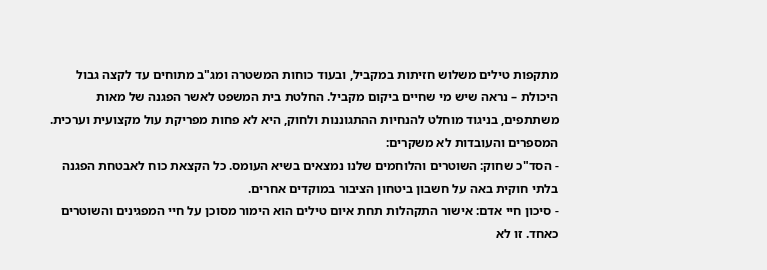מתקפות טילים משלוש חזיתות במקביל, ובעוד כוחות המשטרה ומג"ב מתוחים עד לקצה גבול היכולת – נראה שיש מי שחיים ביקום מקביל. החלטת בית המשפט לאשר הפגנה של מאות משתתפים, בניגוד מוחלט להנחיות ההתגוננות ולחוק, היא לא פחות מפריקת עול מקצועית וערכית.
המספרים והעובדות לא משקרים:
- הסד"כ שחוק: השוטרים והלוחמים שלנו נמצאים בשיא העומס. כל הקצאת כוח לאבטחת הפגנה בלתי חוקית באה על חשבון ביטחון הציבור במוקדים אחרים.
- סיכון חיי אדם: אישור התקהלות תחת איום טילים הוא הימור מסוכן על חיי המפגינים והשוטרים כאחד. זו לא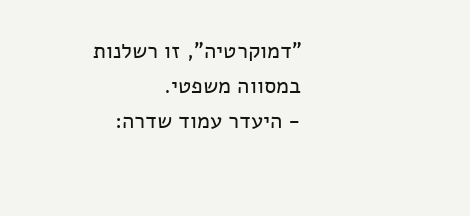"דמוקרטיה", זו רשלנות במסווה משפטי.
- היעדר עמוד שדרה: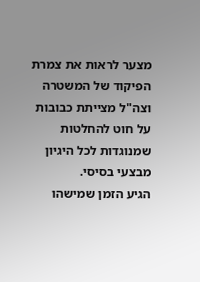מצער לראות את צמרת הפיקוד של המשטרה וצה"ל מצייתת כבובות על חוט להחלטות שמנוגדות לכל היגיון מבצעי בסיסי.
הגיע הזמן שמישהו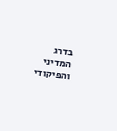בדרג המדיני והפיקודי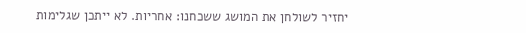יחזיר לשולחן את המושג ששכחנו: אחריות. לא ייתכן שגלימות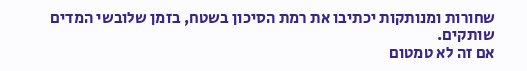שחורות ומנותקות יכתיבו את רמת הסיכון בשטח, בזמן שלובשי המדים שותקים.
אם זה לא טמטום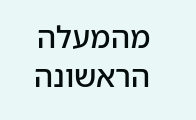מהמעלה הראשונה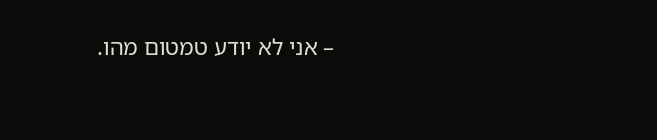– אני לא יודע טמטום מהו.